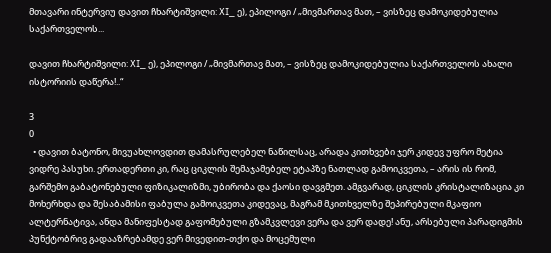მთავარი ინტერვიუ დავით ჩხარტიშვილი: XI_ ე), ეპილოგი / „მივმართავ მათ, – ვისზეც დამოკიდებულია საქართველოს...

დავით ჩხარტიშვილი: XI_ ე), ეპილოგი / „მივმართავ მათ, – ვისზეც დამოკიდებულია საქართველოს ახალი ისტორიის დაწერა!..“

3
0
  • დავით ბატონო, მივუახლოვდით დამასრულებელ ნაწილსაც, არადა კითხვები ჯერ კიდევ უფრო მეტია ვიდრე პასუხი. ერთადერთი კი, რაც ციკლის შემაჯამებელ ეტაპზე ნათლად გამოიკვეთა, – არის ის რომ, გარშემო გაბატონებული ფიზიკალიზმი, უბირობა და ქაოსი დავგმეთ. ამგვარად, ციკლის კრისტალიზაცია კი მოხერხდა და შესაბამისი ფაბულა გამოიკვეთა კიდევაც, მაგრამ მკითხველზე შეპირებული მკაფიო ალტერნატივა, ანდა მანიფესტად გაფომებული გზამკვლევი ვერა და ვერ დადე! ანუ, არსებული პარადიგმის პუნქტობრივ გადააზრებამდე ვერ მივედით-თქო და მოცემული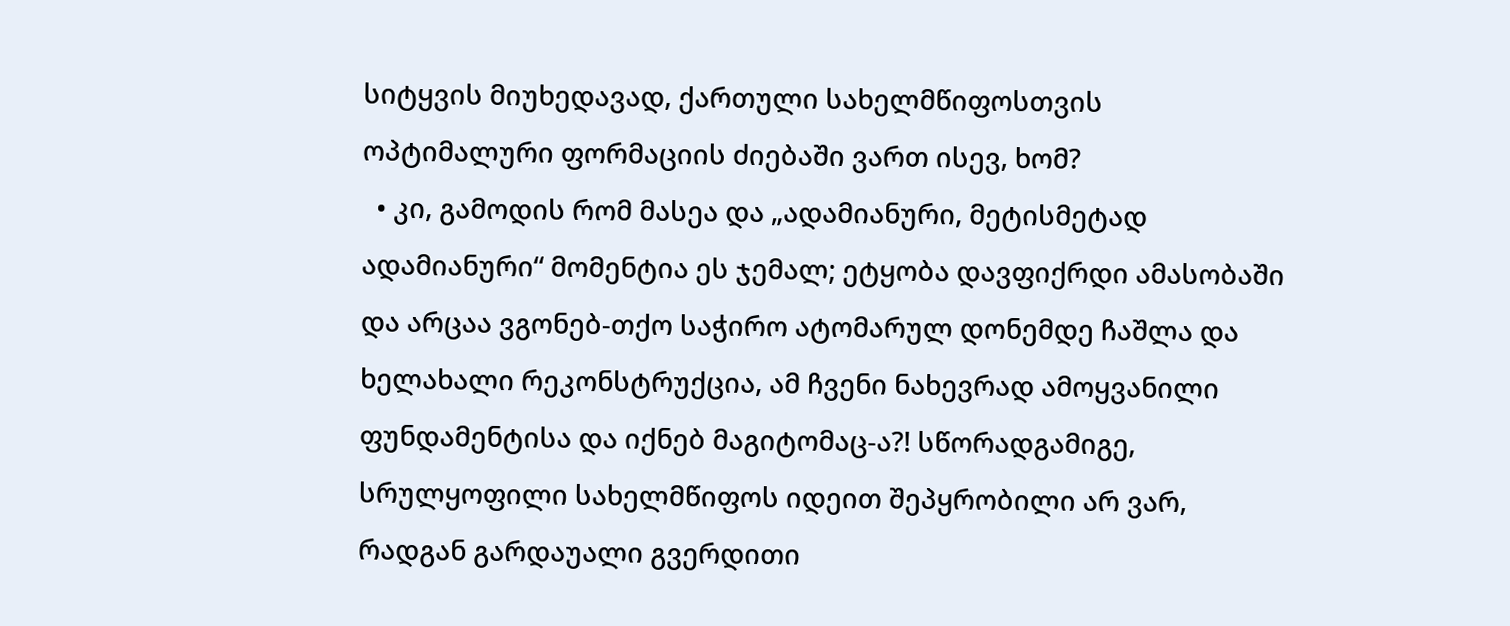სიტყვის მიუხედავად, ქართული სახელმწიფოსთვის ოპტიმალური ფორმაციის ძიებაში ვართ ისევ, ხომ?
  • კი, გამოდის რომ მასეა და „ადამიანური, მეტისმეტად ადამიანური“ მომენტია ეს ჯემალ; ეტყობა დავფიქრდი ამასობაში და არცაა ვგონებ-თქო საჭირო ატომარულ დონემდე ჩაშლა და ხელახალი რეკონსტრუქცია, ამ ჩვენი ნახევრად ამოყვანილი ფუნდამენტისა და იქნებ მაგიტომაც-ა?! სწორადგამიგე,  სრულყოფილი სახელმწიფოს იდეით შეპყრობილი არ ვარ, რადგან გარდაუალი გვერდითი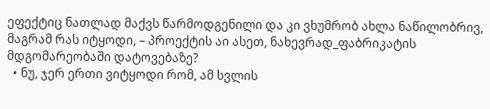ეფექტიც ნათლად მაქვს წარმოდგენილი და კი ვხუმრობ ახლა ნაწილობრივ, მაგრამ რას იტყოდი, – პროექტის აი ასეთ, ნახევრად_ფაბრიკატის მდგომარეობაში დატოვებაზე?
  • ნუ, ჯერ ერთი ვიტყოდი რომ, ამ სვლის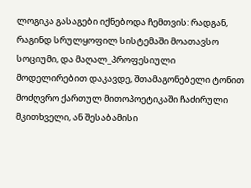ლოგიკა გასაგები იქნებოდა ჩემთვის: რადგან, რაგინდ სრულყოფილ სისტემაში მოათავსო სოციუმი, და მაღალ_პროფესიული მოდელირებით დაკავდე, შთამაგონებელი ტონით მოძღვრო ქართულ მითოპოეტიკაში ჩაძირული მკითხველი, ან შესაბამისი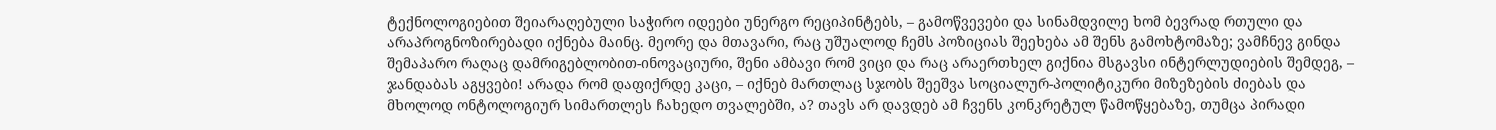ტექნოლოგიებით შეიარაღებული საჭირო იდეები უნერგო რეციპინტებს, – გამოწვევები და სინამდვილე ხომ ბევრად რთული და არაპროგნოზირებადი იქნება მაინც. მეორე და მთავარი, რაც უშუალოდ ჩემს პოზიციას შეეხება ამ შენს გამოხტომაზე; ვამჩნევ გინდა შემაპარო რაღაც დამრიგებლობით-ინოვაციური, შენი ამბავი რომ ვიცი და რაც არაერთხელ გიქნია მსგავსი ინტერლუდიების შემდეგ, – ჯანდაბას აგყვები! არადა რომ დაფიქრდე კაცი, – იქნებ მართლაც სჯობს შეეშვა სოციალურ-პოლიტიკური მიზეზების ძიებას და მხოლოდ ონტოლოგიურ სიმართლეს ჩახედო თვალებში, ა? თავს არ დავდებ ამ ჩვენს კონკრეტულ წამოწყებაზე, თუმცა პირადი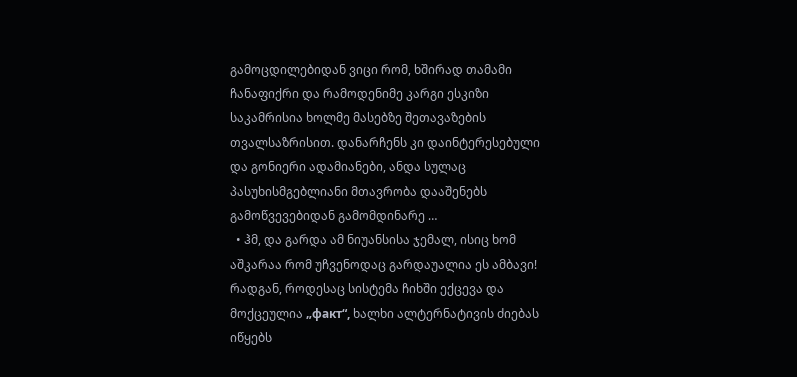გამოცდილებიდან ვიცი რომ, ხშირად თამამი ჩანაფიქრი და რამოდენიმე კარგი ესკიზი საკამრისია ხოლმე მასებზე შეთავაზების თვალსაზრისით. დანარჩენს კი დაინტერესებული და გონიერი ადამიანები, ანდა სულაც პასუხისმგებლიანი მთავრობა დააშენებს გამოწვევებიდან გამომდინარე …
  • ჰმ, და გარდა ამ ნიუანსისა ჯემალ, ისიც ხომ აშკარაა რომ უჩვენოდაც გარდაუალია ეს ამბავი! რადგან, როდესაც სისტემა ჩიხში ექცევა და მოქცეულია „факт“, ხალხი ალტერნატივის ძიებას იწყებს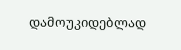დამოუკიდებლად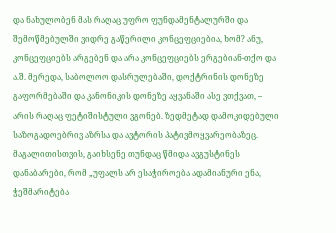და ნახულობენ მას რაღაც უფრო ფუნდამენტალურში და შემოწმებულში ვიდრე გაწერილი კონცეფციებია, ხომ? ანუ, კონცეფციებს არგებენ და არა კონცეფციებს ერგებიან-თქო და ა.შ. მერედა, საბოლოო დასრულებაში, დოქტრინის დონეზე გაფორმებაში და კანონიკის დონეზე აყვანაში ასე ვთქვათ, – არის რაღაც ფეტიშისტული ვგონებ. ზედმეტად დამოკიდებული საზოგადოებრივ აზრსა და ავტორის პატივმოყვარეობაზეც. მაგალითისთვის, გაიხსენე თუნდაც წმიდა ავგუსტინეს დანაბარები, რომ „უფალს არ ესაჭიროება ადამიანური ენა, ჭეშმარიტება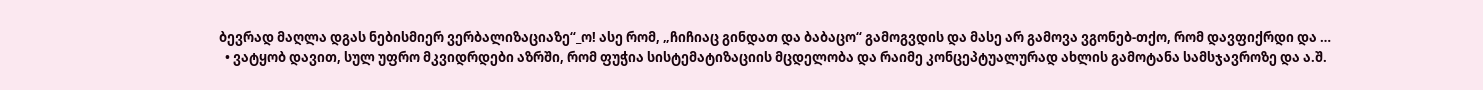ბევრად მაღლა დგას ნებისმიერ ვერბალიზაციაზე“_ო! ასე რომ, „ჩიჩიაც გინდათ და ბაბაცო“ გამოგვდის და მასე არ გამოვა ვგონებ-თქო, რომ დავფიქრდი და …
  • ვატყობ დავით, სულ უფრო მკვიდრდები აზრში, რომ ფუჭია სისტემატიზაციის მცდელობა და რაიმე კონცეპტუალურად ახლის გამოტანა სამსჯავროზე და ა.შ.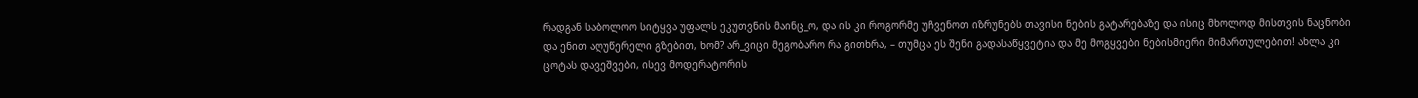რადგან საბოლოო სიტყვა უფალს ეკუთვნის მაინც_ო, და ის კი როგორმე უჩვენოთ იზრუნებს თავისი ნების გატარებაზე და ისიც მხოლოდ მისთვის ნაცნობი და ენით აღუწერელი გზებით, ხომ? არ_ვიცი მეგობარო რა გითხრა, – თუმცა ეს შენი გადასაწყვეტია და მე მოგყვები ნებისმიერი მიმართულებით! ახლა კი ცოტას დავეშვები, ისევ მოდერატორის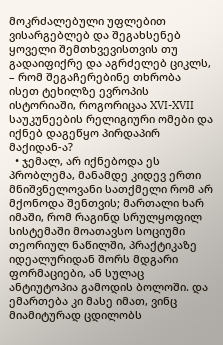მოკრძალებული უფლებით ვისარგებლებ და შეგახსენებ ყოველი შემთხვევისთვის თუ გადაიფიქრე და აგრძელებ ციკლს, – რომ შეგაჩერებინე თხრობა ისეთ ტეხილზე ევროპის ისტორიაში, როგორიცაა XVI-XVII საუკუნეების რელიგიური ომები და იქნებ დაგეწყო პირდაპირ მაქიდან-ა?
  • ჯემალ, არ იქნებოდა ეს პრობლემა, მანამდე კიდევ ერთი მნიშვნელოვანი სათქმელი რომ არ მქონოდა შენთვის; მართალი ხარ იმაში, რომ რაგინდ სრულყოფილ სისტემაში მოათავსო სოციუმი თეორიულ ნაწილში, პრაქტიკაზე იდეალურიდან შორს მდგარი ფორმაციები, ან სულაც ანტიუტოპია გამოდის ბოლოში. და ემართება კი მასე იმათ, ვინც მიამიტურად ცდილობს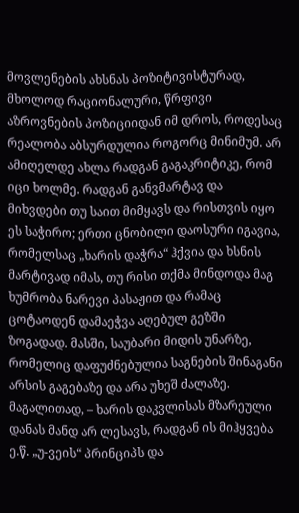მოვლენების ახსნას პოზიტივისტურად, მხოლოდ რაციონალური, წრფივი აზროვნების პოზიციიდან იმ დროს, როდესაც რეალობა აბსურდულია როგორც მინიმუმ. არ ამიღელდე ახლა რადგან გაგაკრიტიკე, რომ იცი ხოლმე. რადგან განვმარტავ და მიხვდები თუ საით მიმყავს და რისთვის იყო ეს საჭირო; ერთი ცნობილი დაოსური იგავია, რომელსაც „ხარის დაჭრა“ ჰქვია და ხსნის მარტივად იმას, თუ რისი თქმა მინდოდა მაგ ხუმრობა ნარევი პასაჟით და რამაც ცოტაოდენ დამაეჭვა აღებულ გეზში ზოგადად. მასში, საუბარი მიდის უნარზე, რომელიც დაფუძნებულია საგნების შინაგანი არსის გაგებაზე და არა უხეშ ძალაზე. მაგალითად, – ხარის დაკვლისას მზარეული დანას მანდ არ ლესავს, რადგან ის მიჰყვება ე.წ. „უ-ვეის“ პრინციპს და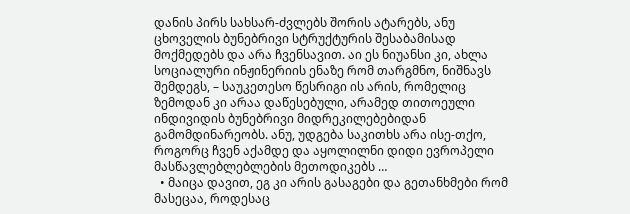დანის პირს სახსარ-ძვლებს შორის ატარებს, ანუ ცხოველის ბუნებრივი სტრუქტურის შესაბამისად მოქმედებს და არა ჩვენსავით. აი ეს ნიუანსი კი, ახლა სოციალური ინჟინერიის ენაზე რომ თარგმნო, ნიშნავს შემდეგს, – საუკეთესო წესრიგი ის არის, რომელიც ზემოდან კი არაა დაწესებული, არამედ თითოეული ინდივიდის ბუნებრივი მიდრეკილებებიდან გამომდინარეობს. ანუ, უდგება საკითხს არა ისე-თქო, როგორც ჩვენ აქამდე და აყოლილნი დიდი ევროპელი მასწავლებლებლების მეთოდიკებს …
  • მაიცა დავით, ეგ კი არის გასაგები და გეთანხმები რომ მასეცაა, როდესაც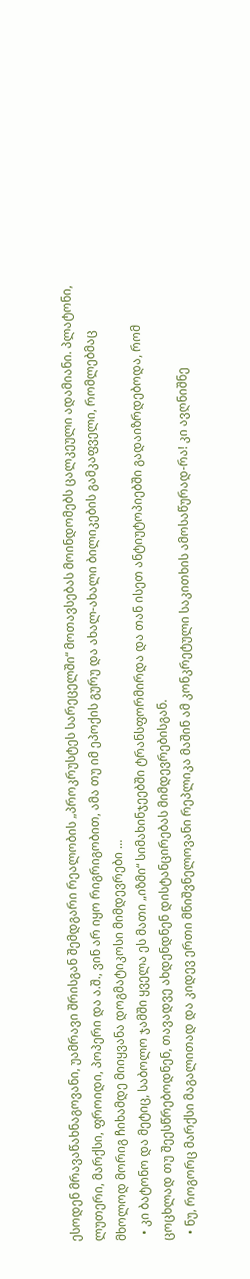ესოდენ მრავაწახნაგოვანი, უამრავი შრისგან შემდგარი რეალობის „პროკრუსტეს სარეცელში“ მოთავსებას მოინდომებს ცალკეული ადამიანი. პლატონი, ლუთერი, მარქსი, ფროიდი, პოპერი და ა.შ., ვინ არ იყო რიგრიგობით, ამა თუ იმ ეპოქის გურუ და ახალ-ახალი ბილიკების გამკაფველი, რომლებმაც მხოლოდ მორიგ ჩიხამდე მიიყვანა დოგმატიკოსი მიმდევრები …
  • კი ბატონო და მეტიც, საბოლო ჯამში ყველა ეს მათი „იზმი“ სიმახინჯეებში ტრანსფორმირდა და თან ისეთ ანტიუტოპიებში გადაიზრდებოდა, რომ ცოცხლად თუ შეესწრებოდნენ, თავადვე ახდენდნენ დისტანცირებას მიმდევრებისგან.
  • ნუ, როგორც მარქსი მაგალითად და კიდევ ერთი მნიშვნელოვანი რეპლიკა მაშინ ამ კონკრეტული საკითხის ამოსაწურად-რა! კი ავღნიშნე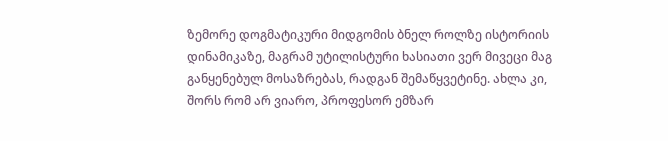ზემორე დოგმატიკური მიდგომის ბნელ როლზე ისტორიის დინამიკაზე, მაგრამ უტილისტური ხასიათი ვერ მივეცი მაგ განყენებულ მოსაზრებას, რადგან შემაწყვეტინე. ახლა კი, შორს რომ არ ვიარო, პროფესორ ემზარ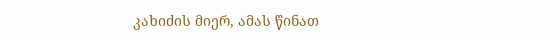კახიძის მიერ, ამას წინათ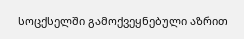სოცქსელში გამოქვეყნებული აზრით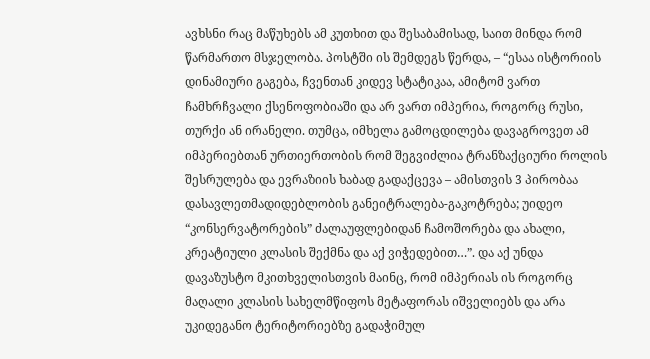ავხსნი რაც მაწუხებს ამ კუთხით და შესაბამისად, საით მინდა რომ წარმართო მსჯელობა. პოსტში ის შემდეგს წერდა, – “ესაა ისტორიის დინამიური გაგება, ჩვენთან კიდევ სტატიკაა, ამიტომ ვართ ჩამხრჩვალი ქსენოფობიაში და არ ვართ იმპერია, როგორც რუსი, თურქი ან ირანელი. თუმცა, იმხელა გამოცდილება დავაგროვეთ ამ იმპერიებთან ურთიერთობის რომ შეგვიძლია ტრანზაქციური როლის შესრულება და ევრაზიის ხაბად გადაქცევა – ამისთვის 3 პირობაა დასავლეთმადიდებლობის განეიტრალება-გაკოტრება; უიდეო “კონსერვატორების” ძალაუფლებიდან ჩამოშორება და ახალი, კრეატიული კლასის შექმნა და აქ ვიჭედებით…”. და აქ უნდა დავაზუსტო მკითხველისთვის მაინც, რომ იმპერიას ის როგორც მაღალი კლასის სახელმწიფოს მეტაფორას იშველიებს და არა უკიდეგანო ტერიტორიებზე გადაჭიმულ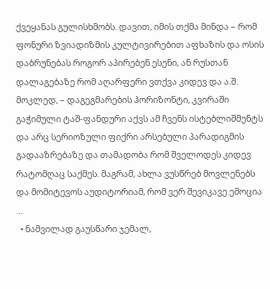ქვეყანას გულისხმობს. დავით, იმის თქმა მინდა – რომ ფონური ზვიადიზმის კულტივირებით აფხაზის და ოსის დაბრუნებას როგორ აპირებენ ესენი, ან რუსთან დალაგებაზე რომ აღარფერი ვთქვა კიდევ და ა.შ. მოკლედ, – დაგეგმარების ჰორიზონტი, კვირაში გაჭიმული ტაშ-ფანდური აქვს ამ ჩვენს ისტებლიშმენტს და არც სერიოზული ფიქრი არსებული პარადიგმის გადააზრებაზე და თამადობა რომ შველოდეს კიდევ რატომღაც საქმეს. მაგრამ, ახლა ვუსწრებ მოვლენებს და მომიტევოს აუდიტორიამ, რომ ვერ შევიკავე ემოცია …
  • ნამვილად გაუსწარი ჯემალ,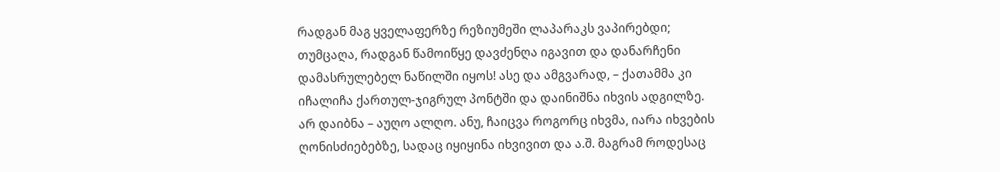რადგან მაგ ყველაფერზე რეზიუმეში ლაპარაკს ვაპირებდი; თუმცაღა, რადგან წამოიწყე დავძენღა იგავით და დანარჩენი დამასრულებელ ნაწილში იყოს! ასე და ამგვარად, – ქათამმა კი იჩალიჩა ქართულ-ჯიგრულ პონტში და დაინიშნა იხვის ადგილზე. არ დაიბნა – აუღო ალღო. ანუ, ჩაიცვა როგორც იხვმა, იარა იხვების ღონისძიებებზე, სადაც იყიყინა იხვივით და ა.შ. მაგრამ როდესაც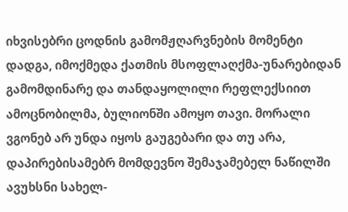იხვისებრი ცოდნის გამომჟღარვნების მომენტი დადგა, იმოქმედა ქათმის მსოფლაღქმა-უნარებიდან გამომდინარე და თანდაყოლილი რეფლექსიით ამოცნობილმა, ბულიონში ამოყო თავი. მორალი ვგონებ არ უნდა იყოს გაუგებარი და თუ არა, დაპირებისამებრ მომდევნო შემაჯამებელ ნაწილში ავუხსნი სახელ-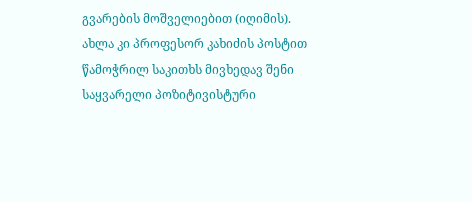გვარების მოშველიებით (იღიმის). ახლა კი პროფესორ კახიძის პოსტით წამოჭრილ საკითხს მივხედავ შენი საყვარელი პოზიტივისტური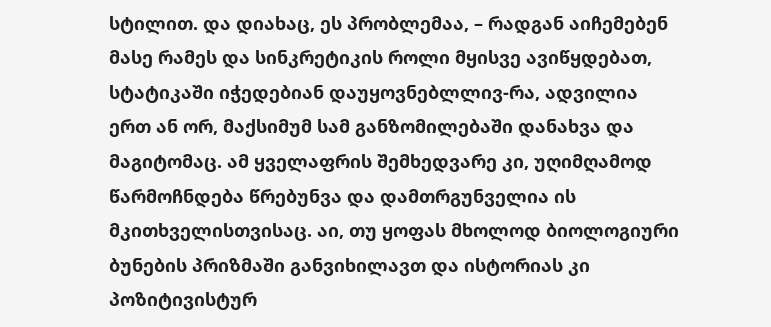სტილით. და დიახაც, ეს პრობლემაა, – რადგან აიჩემებენ მასე რამეს და სინკრეტიკის როლი მყისვე ავიწყდებათ, სტატიკაში იჭედებიან დაუყოვნებლლივ-რა, ადვილია ერთ ან ორ, მაქსიმუმ სამ განზომილებაში დანახვა და მაგიტომაც. ამ ყველაფრის შემხედვარე კი, უღიმღამოდ წარმოჩნდება წრებუნვა და დამთრგუნველია ის მკითხველისთვისაც. აი, თუ ყოფას მხოლოდ ბიოლოგიური ბუნების პრიზმაში განვიხილავთ და ისტორიას კი პოზიტივისტურ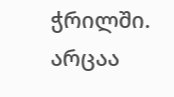ჭრილში. არცაა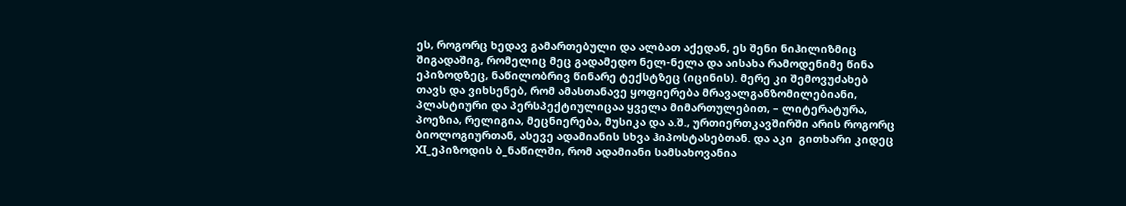ეს, როგორც ხედავ გამართებული და ალბათ აქედან, ეს შენი ნიჰილიზმიც შიგადაშიგ, რომელიც მეც გადამედო ნელ-ნელა და აისახა რამოდენიმე წინა ეპიზოდზეც, ნაწილობრივ წინარე ტექსტზეც (იცინის). მერე კი შემოვუძახებ თავს და ვიხსენებ, რომ ამასთანავე ყოფიერება მრავალგანზომილებიანი, პლასტიური და პერსპექტიულიცაა ყველა მიმართულებით, – ლიტერატურა, პოეზია, რელიგია, მეცნიერება, მუსიკა და ა.შ., ურთიერთკავშირში არის როგორც ბიოლოგიურთან, ასევე ადამიანის სხვა ჰიპოსტასებთან. და აკი  გითხარი კიდეც XI_ეპიზოდის ბ_ნაწილში, რომ ადამიანი სამსახოვანია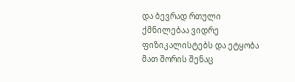და ბევრად რთული ქმნილებაა ვიდრე ფიზიკალისტებს და ეტყობა მათ შორის შენაც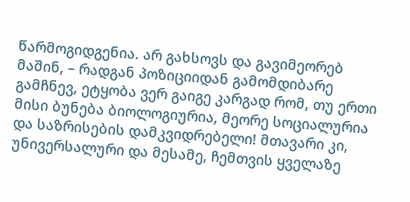წარმოგიდგენია. არ გახსოვს და გავიმეორებ მაშინ, – რადგან პოზიციიდან გამომდიბარე გამჩნევ, ეტყობა ვერ გაიგე კარგად რომ, თუ ერთი მისი ბუნება ბიოლოგიურია, მეორე სოციალურია და საზრისების დამკვიდრებელი! მთავარი კი, უნივერსალური და მესამე, ჩემთვის ყველაზე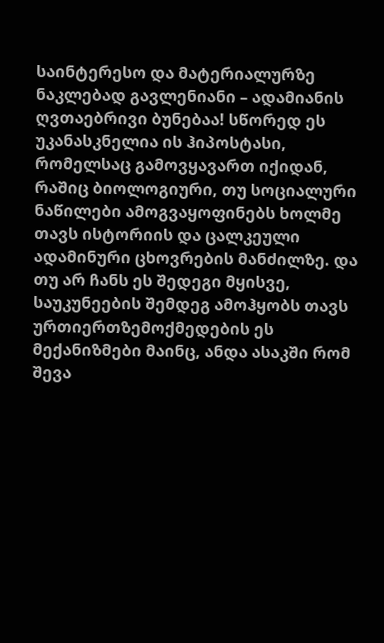საინტერესო და მატერიალურზე ნაკლებად გავლენიანი – ადამიანის ღვთაებრივი ბუნებაა! სწორედ ეს უკანასკნელია ის ჰიპოსტასი, რომელსაც გამოვყავართ იქიდან, რაშიც ბიოლოგიური, თუ სოციალური ნაწილები ამოგვაყოფინებს ხოლმე თავს ისტორიის და ცალკეული ადამინური ცხოვრების მანძილზე. და თუ არ ჩანს ეს შედეგი მყისვე, საუკუნეების შემდეგ ამოჰყობს თავს ურთიერთზემოქმედების ეს მექანიზმები მაინც, ანდა ასაკში რომ შევა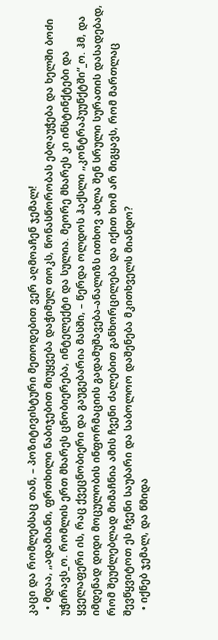კაცი და რომლებსაც თან, – პოზიტივისტური მეთოდებით ვერ აღმოაჩენ ჯემალ!
  • მდაა, „ადამიანი, ფრთხილი ნაბიჯებით მიუყვება დაჭიმულ თოკს, წონასწორობას ებღაუჭება და ხელში ბოძი უჭირავს_ო. რომლის ერთ მხარეს ცნობიერება, ინტელექტი და სულია. მეორე მხარეს კი ინსტინქტები და ყველაფერი ის, რაც ქვეცნობიერი და გაუგებარია მასში, – წერდა ოლდოს ჰაქსლი „კონტრაპუუნქტში“_ო. ჰმ, და იმდენად დიდი მოცულობის ინფორმაციის გადამუშავება-ანალიზს ითხოვ ახლა შენ სრული სურათის დასადებად, რომ შეუძლებლად მიმაჩნია ამის ჩვენი ძალებით განხორცილება და იქით ხომ არ მიგყავს, რომ მართლაც შევწყვიტოთ ეს ჩვენი საუბარი და საბოლოო დაშენება მკითხველს მიანდო?
  • იქნებ ჯემალ, და წმიდა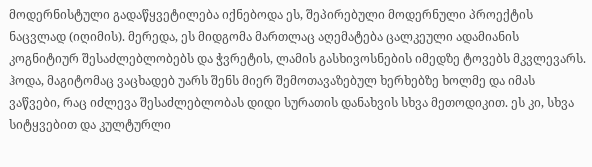მოდერნისტული გადაწყვეტილება იქნებოდა ეს, შეპირებული მოდერნული პროექტის ნაცვლად (იღიმის). მერედა, ეს მიდგომა მართლაც აღემატება ცალკეული ადამიანის კოგნიტიურ შესაძლებლობებს და ჭვრეტის, ლამის გასხივოსნების იმედზე ტოვებს მკვლევარს. ჰოდა, მაგიტომაც ვაცხადებ უარს შენს მიერ შემოთავაზებულ ხერხებზე ხოლმე და იმას ვაწვები, რაც იძლევა შესაძლებლობას დიდი სურათის დანახვის სხვა მეთოდიკით. ეს კი, სხვა სიტყვებით და კულტურლი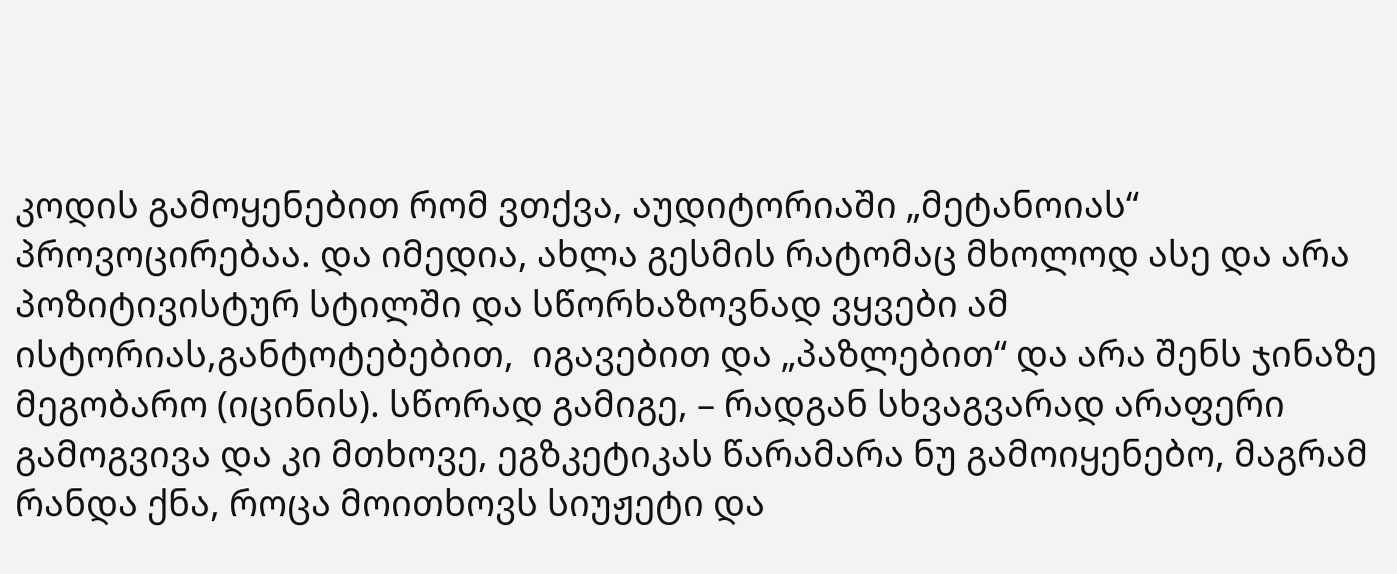კოდის გამოყენებით რომ ვთქვა, აუდიტორიაში „მეტანოიას“ პროვოცირებაა. და იმედია, ახლა გესმის რატომაც მხოლოდ ასე და არა პოზიტივისტურ სტილში და სწორხაზოვნად ვყვები ამ ისტორიას,განტოტებებით,  იგავებით და „პაზლებით“ და არა შენს ჯინაზე მეგობარო (იცინის). სწორად გამიგე, – რადგან სხვაგვარად არაფერი გამოგვივა და კი მთხოვე, ეგზკეტიკას წარამარა ნუ გამოიყენებო, მაგრამ რანდა ქნა, როცა მოითხოვს სიუჟეტი და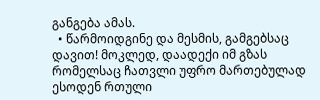განგება ამას.
  • წარმოიდგინე და მესმის, გამგებსაც დავით! მოკლედ, დაადექი იმ გზას რომელსაც ჩათვლი უფრო მართებულად ესოდენ რთული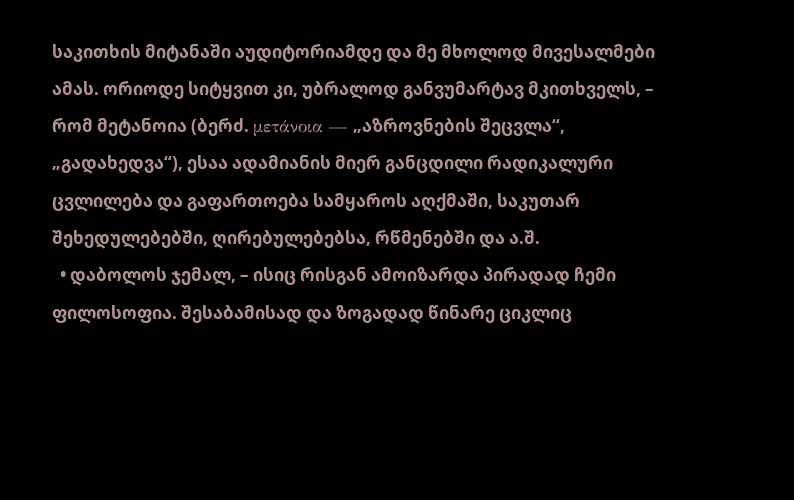საკითხის მიტანაში აუდიტორიამდე და მე მხოლოდ მივესალმები ამას. ორიოდე სიტყვით კი, უბრალოდ განვუმარტავ მკითხველს, – რომ მეტანოია (ბერძ. μετάνοια — „აზროვნების შეცვლა“, „გადახედვა“), ესაა ადამიანის მიერ განცდილი რადიკალური ცვლილება და გაფართოება სამყაროს აღქმაში, საკუთარ შეხედულებებში, ღირებულებებსა, რწმენებში და ა.შ.
  • დაბოლოს ჯემალ, – ისიც რისგან ამოიზარდა პირადად ჩემი ფილოსოფია. შესაბამისად და ზოგადად წინარე ციკლიც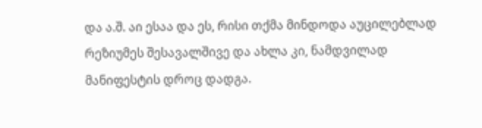და ა.შ. აი ესაა და ეს, რისი თქმა მინდოდა აუცილებლად რეზიუმეს შესავალშივე და ახლა კი, ნამდვილად მანიფესტის დროც დადგა.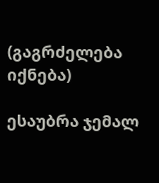(გაგრძელება იქნება)

ესაუბრა ჯემალ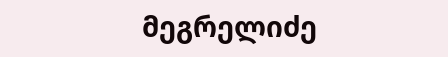მეგრელიძე